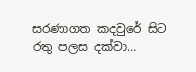සරණාගත කදවුරේ සිට රතු පලස දක්වා…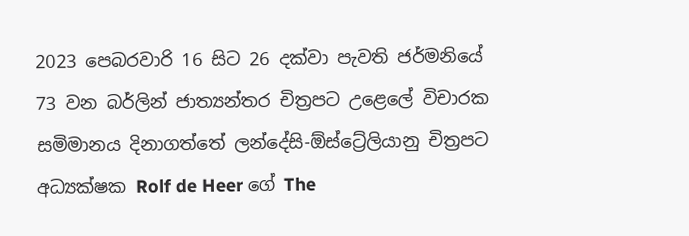2023 පෙබරවාරි 16 සිට 26 දක්වා පැවති ජර්මනියේ 73 වන බර්ලින් ජාත්‍යන්තර චිත්‍රපට උළෙලේ විචාරක සමිමානය දිනාගත්තේ ලන්දේසි-ඕස්ට්‍රේලියානු චිත්‍රපට අධ්‍යක්ෂක Rolf de Heer ගේ The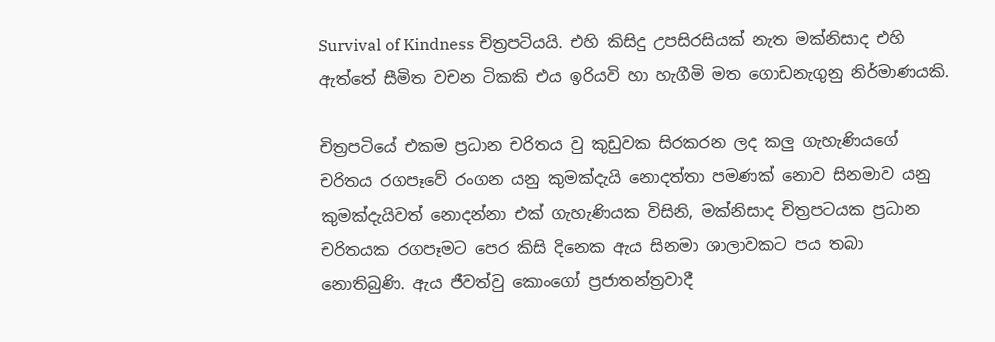Survival of Kindness චිත්‍රපටියයි. එහි කිසිදු උපසිරසියක් නැත මක්නිසාද එහි ඇත්තේ සීමිත වචන ටිකකි එය ඉරියවි හා හැගීමි මත ගොඩනැගුනු නිර්මාණයකි.

චිත්‍රපටියේ එකම ප්‍රධාන චරිතය වු කුඩුවක සිරකරන ලද කලු ගැහැණියගේ චරිතය රගපෑවේ රංගන යනු කුමක්දැයි නොදත්තා පමණක් නොව සිනමාව යනු කුමක්දැයිවත් නොදන්නා එක් ගැහැණියක විසිනි, මක්නිසාද චිත්‍රපටයක ප්‍රධාන චරිතයක රගපෑමට පෙර කිසි දිනෙක ඇය සිනමා ශාලාවකට පය තබා නොතිබුණි. ඇය ජීවත්වු කොංගෝ ප්‍රජාතන්ත්‍රවාදී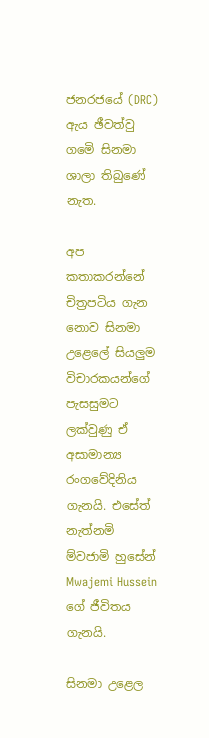ජනරජයේ (DRC) ඇය ඡීවත්වු ගමෙි සිනමා ශාලා තිබුණේ නැත.

අප කතාකරන්නේ චිත්‍රපටිය ගැන නොව සිනමා උළෙලේ සියලුම විචාරකයන්ගේ පැසසුමට ලක්වුණු ඒ අසාමාන්‍ය රංගවේදිනිය ගැනයි. එසේත් නැත්නමි ම්වජාමි හුසේන් Mwajemi Hussein ගේ ජීවිතය ගැනයි.

සිනමා උළෙල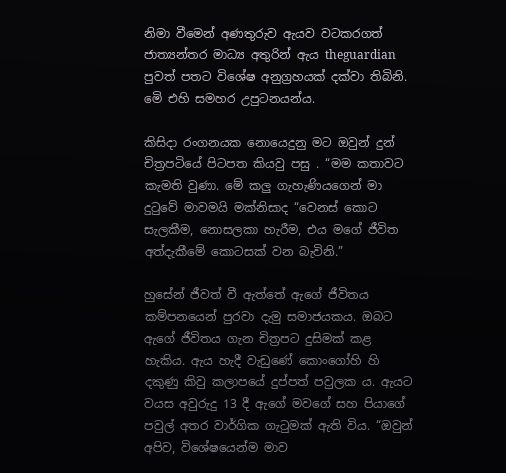නිමා වීමෙන් අණතුරුව ඇයව වටකරගත් ජාත්‍යන්තර මාධ්‍ය අතුරින් ඇය theguardian පුවත් පතට විශේෂ අනුග්‍රහයක් දක්වා තිබිනි. මෙි එහි සමහර උපුටනයන්ය.

කිසිදා රංගනයක නොයෙදුනු මට ඔවුන් දුන් චිත්‍රපටියේ පිටපත කියවු පසු . “මම කතාවට කැමති වුණා. මේ කලු ගැහැණියගෙන් මා දුටුවේ මාවමයි මක්නිසාද “වෙනස් කොට සැලකීම, නොසලකා හැරීම, එය මගේ ජීවිත අත්දැකීමේ කොටසක් වන බැවිනි.”

හුසේන් ජීවත් වී ඇත්තේ ඇගේ ජීවිතය කම්පනයෙන් පුරවා දැමු සමාජයකය. ඔබට ඇගේ ජීවිතය ගැන චිත්‍රපට දුසිමක් කළ හැකිය. ඇය හැදී වැඩුණේ කොංගෝහි හි දකුණු කිවු කලාපයේ දුප්පත් පවුලක ය. ඇයට වයස අවුරුදු 13 දී ඇගේ මවගේ සහ පියාගේ පවුල් අතර වාර්ගික ගැටුමක් ඇති විය. “ඔවුන් අපිව, විශේෂයෙන්ම මාව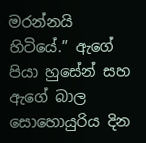මරන්නයි හිටියේ.” ඇගේ පියා හුසේන් සහ ඇගේ බාල සොහොයුරිය දින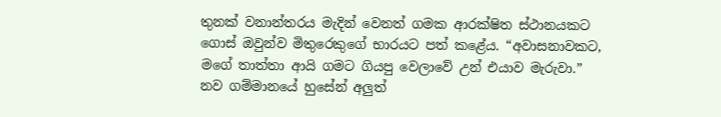තුනක් වනාන්තරය මැදින් වෙනත් ගමක ආරක්ෂිත ස්ථානයකට ගොස් ඔවුන්ව මිතුරෙකුගේ භාරයට පත් කළේය. “අවාසනාවකට, මගේ තාත්තා ආයි ගමට ගියපු වෙලාවේ උන් එයාව මැරුවා.”
නව ගම්මානයේ හුසේන් අලුත්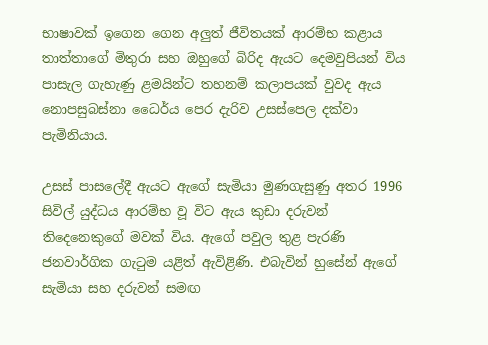භාෂාවක් ඉගෙන ගෙන අලුත් ජීවිතයක් ආරම්භ කළාය තාත්තාගේ මිතුරා සහ ඔහුගේ බිරිද ඇයට දෙමවුපියන් විය පාසැල ගැහැණු ළමයින්ට තහනම් කලාපයක් වුවද ඇය නොපසුබස්නා ධෛර්ය පෙර දැරිව උසස්පෙල දක්වා පැමිනියාය.

උසස් පාසලේදී ඇයට ඇගේ සැමියා මුණගැසුණු අතර 1996 සිවිල් යුද්ධය ආරම්භ වූ විට ඇය කුඩා දරුවන් තිදෙනෙකුගේ මවක් විය. ඇගේ පවුල තුළ පැරණි ජනවාර්ගික ගැටුම යළිත් ඇවිළිණි. එබැවින් හුසේන් ඇගේ සැමියා සහ දරුවන් සමඟ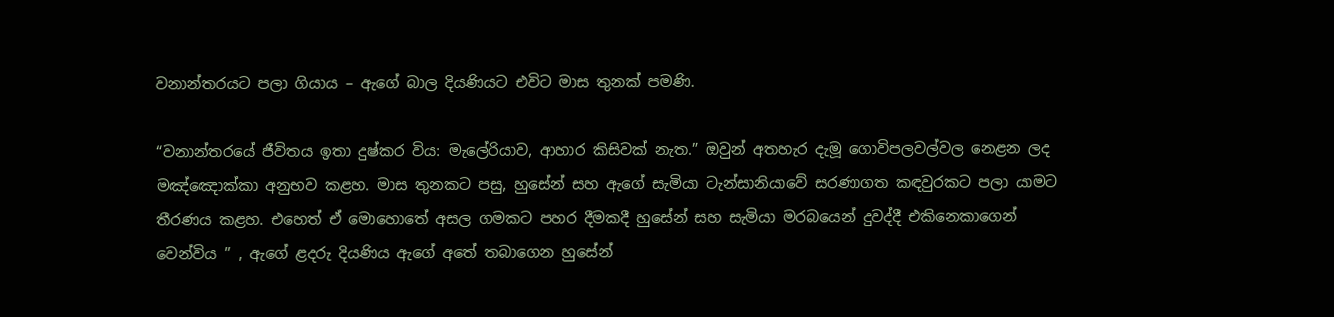වනාන්තරයට පලා ගියාය – ඇගේ බාල දියණියට එවිට මාස තුනක් පමණි.

“වනාන්තරයේ ජීවිතය ඉතා දුෂ්කර විය: මැලේරියාව, ආහාර කිසිවක් නැත.” ඔවුන් අතහැර දැමූ ගොවිපලවල්වල නෙළන ලද මඤ්ඤොක්කා අනුභව කළහ. මාස තුනකට පසු, හුසේන් සහ ඇගේ සැමියා ටැන්සානියාවේ සරණාගත කඳවුරකට පලා යාමට තීරණය කළහ. එහෙත් ඒ මොහොතේ අසල ගමකට පහර දීමකදී හුසේන් සහ සැමියා මරබයෙන් දුවද්දී එකිනෙකාගෙන් වෙන්විය ” , ඇගේ ළදරු දියණිය ඇගේ අතේ තබාගෙන හුසේන්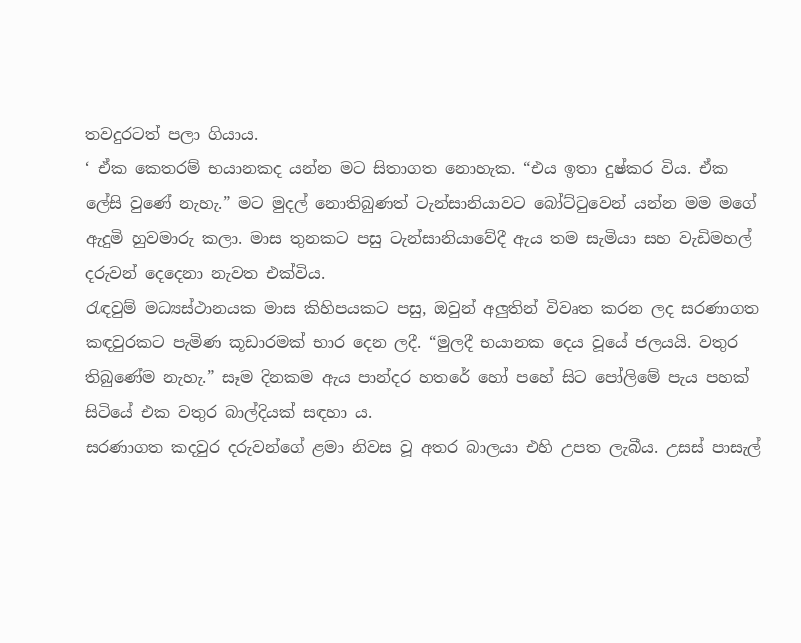තවදුරටත් පලා ගියාය.
‘ ඒක කෙතරම් භයානකද යන්න මට සිතාගත නොහැක. “එය ඉතා දුෂ්කර විය. ඒක ලේසි වුණේ නැහැ.” මට මුදල් නොතිබුණත් ටැන්සානියාවට බෝට්ටුවෙන් යන්න මම මගේ ඇදුමි හුවමාරු කලා. මාස තුනකට පසු ටැන්සානියාවේදී ඇය තම සැමියා සහ වැඩිමහල් දරුවන් දෙදෙනා නැවත එක්විය.
රැඳවුම් මධ්‍යස්ථානයක මාස කිහිපයකට පසු, ඔවුන් අලුතින් විවෘත කරන ලද සරණාගත කඳවුරකට පැමිණ කූඩාරමක් භාර දෙන ලදී. “මුලදී භයානක දෙය වූයේ ජලයයි. වතුර තිබුණේම නැහැ.” සෑම දිනකම ඇය පාන්දර හතරේ හෝ පහේ සිට පෝලිමේ පැය පහක් සිටියේ එක වතුර බාල්දියක් සඳහා ය.
සරණාගත කදවුර දරුවන්ගේ ළමා නිවස වූ අතර බාලයා එහි උපත ලැබීය. උසස් පාසැල්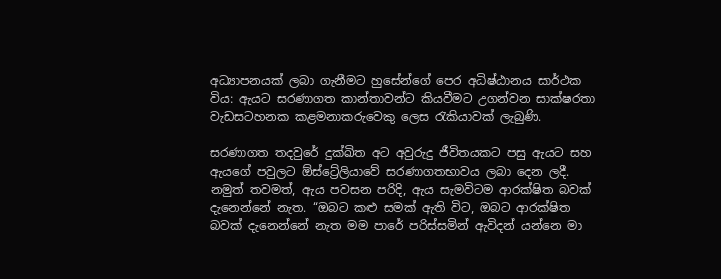අධ්‍යාපනයක් ලබා ගැනීමට හුසේන්ගේ පෙර අධිෂ්ඨානය සාර්ථක විය: ඇයට සරණාගත කාන්තාවන්ට කියවීමට උගන්වන සාක්ෂරතා වැඩසටහනක කළමනාකරුවෙකු ලෙස රැකියාවක් ලැබුණි.

සරණාගත තදවුරේ දුක්ඛිත අට අවුරුදු ජීවිතයකට පසු ඇයට සහ ඇයගේ පවුලට ඕස්ට්‍රේලියාවේ සරණාගතභාවය ලබා දෙන ලදී. නමුත් තවමත්, ඇය පවසන පරිදි, ඇය සැමවිටම ආරක්ෂිත බවක් දැනෙන්නේ නැත. “ඔබට කළු සමක් ඇති විට, ඔබට ආරක්ෂිත බවක් දැනෙන්නේ නැත මම පාරේ පරිස්සමින් ඇවිදන් යන්නෙ මා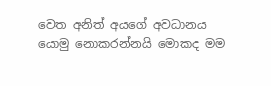වෙත අනිත් අයගේ අවධානය යොමු නොකරන්නයි මොකද මම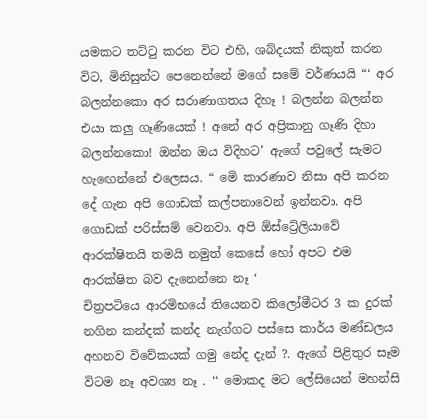යමකට තට්ටු කරන විට එහි, ශබ්දයක් නිකුත් කරන විට, මිනිසුන්ට පෙනෙන්නේ මගේ සමේ වර්ණයයි “‘ අර බලන්නකො අර සරාණාගතය දිහෑ ! බලන්න බලන්න එයා කලු ගෑණියෙක් ! අනේ අර අප්‍රිකානු ගෑණි දිහා බලන්නකො! ඔන්න ඔය විදිහට’ ඇගේ පවුලේ සැමට හැඟෙන්නේ එලෙසය. “ මෙි කාරණාව නිසා අපි කරන දේ ගැන අපි ගොඩක් කල්පනාවෙන් ඉන්නවා. අපි ගොඩක් පරිස්සම් වෙනවා. අපි ඕස්ට්‍රේලියාවේ ආරක්ෂිතයි තමයි නමුත් කෙසේ හෝ අපට එම ආරක්ෂිත බව දැනෙන්නෙ නෑ ‘
චිත්‍රපටියෙ ආරමිභයේ තියෙනව කිලෝමීටර 3 ක දුරක් නගින කන්දක් කන්ද නැග්ගට පස්සෙ කාර්ය මණ්ඩලය අහනව විවේකයක් ගමු නේද දැන් ?. ඇගේ පිළිතුර සෑම විටම නෑ අවශ්‍ය නෑ . ‘‘ මොකද මට ලේසියෙන් මහන්සි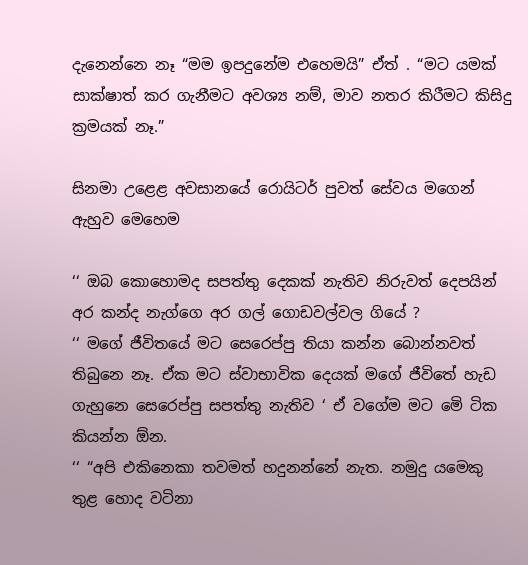දැනෙන්නෙ නෑ “මම ඉපදුනේම එහෙමයි” ඒත් . “මට යමක් සාක්ෂාත් කර ගැනීමට අවශ්‍ය නම්, මාව නතර කිරීමට කිසිදු ක්‍රමයක් නෑ.”

සිනමා උළෙළ අවසානයේ රොයිටර් පුවත් සේවය මගෙන් ඇහුව මෙහෙම

‘‘ ඔබ කොහොමද සපත්තු දෙකක් නැතිව නිරුවත් දෙපයින් අර කන්ද නැග්ගෙ අර ගල් ගොඩවල්වල ගියේ ?
‘‘ මගේ ජීවිතයේ මට සෙරෙප්පු තියා කන්න බොන්නවත් තිබුනෙ නෑ. ඒක මට ස්වාභාවික දෙයක් මගේ ජීවිතේ හැඩ ගැහුනෙ සෙරෙප්පු සපත්තු නැතිව ‘ ඒ වගේම මට මෙි ටික කියන්න ඕන.
‘‘ “අපි එකිනෙකා තවමත් හදුනන්නේ නැත. නමුදු යමෙකු තුළ හොද වටිනා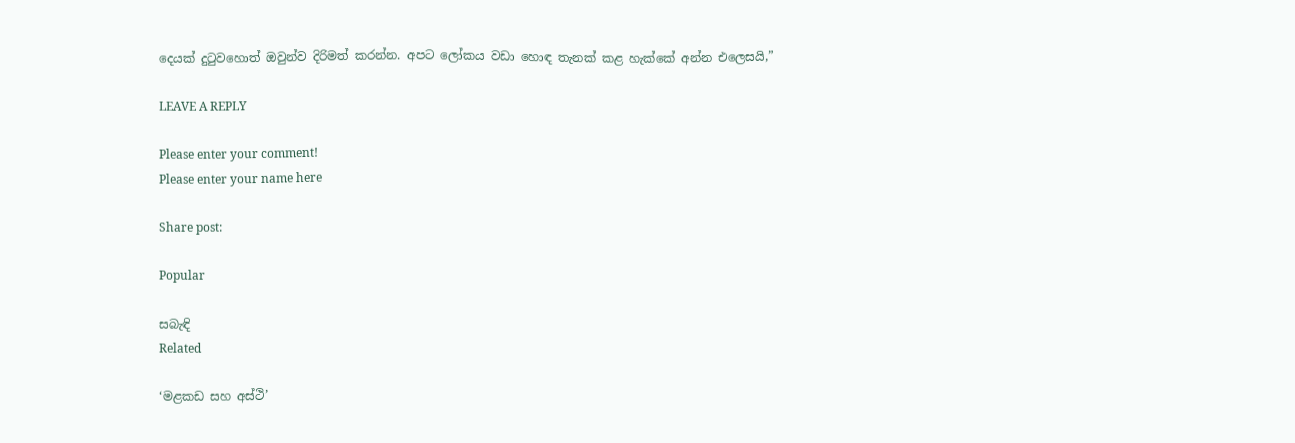දෙයක් දුටුවහොත් ඔවුන්ව දිරිමත් කරන්න. අපට ලෝකය වඩා හොඳ තැනක් කළ හැක්කේ අන්න එලෙසයි,”

LEAVE A REPLY

Please enter your comment!
Please enter your name here

Share post:

Popular

සබැඳි
Related

‘මළකඩ සහ අස්ථි’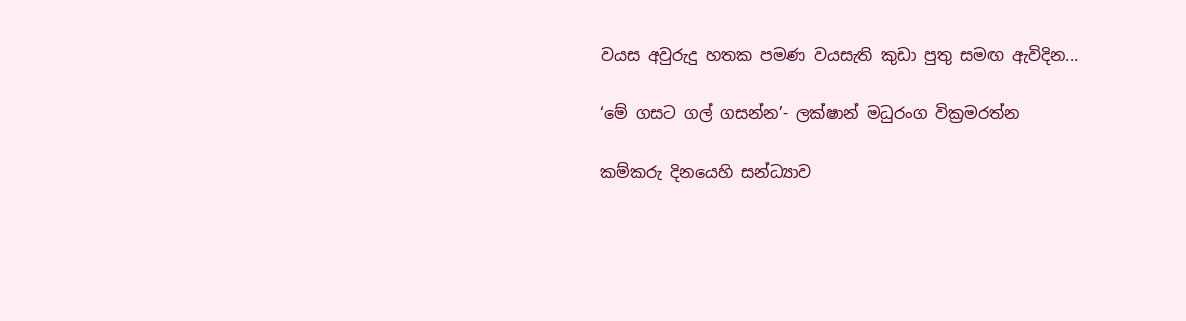වයස අවුරුදු හතක පමණ වයසැති කුඩා පුතු සමඟ ඇවිදින...

‘මේ ගසට ගල් ගසන්න’- ලක්ෂාන් මධුරංග වික්‍රමරත්න

කම්කරු දිනයෙහි සන්ධ්‍යාව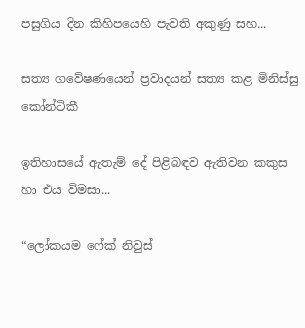පසුගිය දින කිහිපයෙහි පැවති අකුණු සහ...

සත්‍ය ගවේෂණයෙන් ප්‍රවාදයන් සත්‍ය කළ මිනිස්සු කෝන්ටිකී

ඉතිහාසයේ ඇතැම්‍ දේ පිළිබඳව ඇතිවන කකුස හා එය විමසා...

“ලෝකයම ෆේක් නිවුස්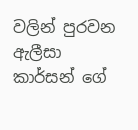වලින් පුරවන ඇලීසා කාර්සන් ගේ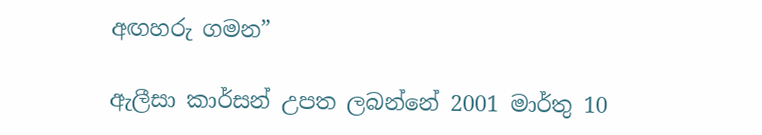අඟහරු ගමන”

ඇලීසා කාර්සන් උපත ලබන්නේ 2001 මාර්තු 10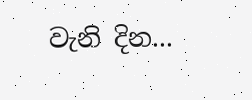වැනි දින...